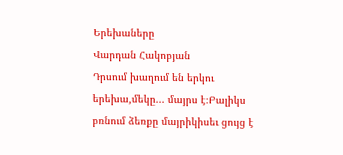Երեխաները
Վարդան Հակոբյան
Դրսում խաղում են երկու երեխա,մեկը... մայրս է։Բալիկս բռնում ձեռքը մայրիկիսեւ ցույց է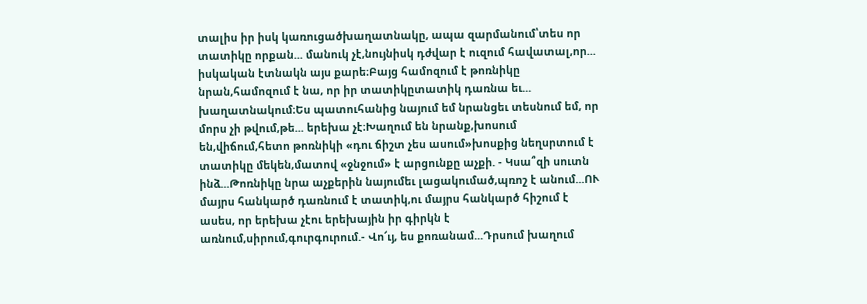տալիս իր իսկ կառուցածխաղատնակը, ապա զարմանում՝տես որ տատիկը որքան... մանուկ չէ,նույնիսկ դժվար է ուզում հավատալ,որ... իսկական էտնակն այս քարե։Բայց համոզում է թոռնիկը նրան,համոզում է նա, որ իր տատիկըտատիկ դառնա եւ... խաղատնակում։Ես պատուհանից նայում եմ նրանցեւ տեսնում եմ, որ մորս չի թվում,թե... երեխա չէ։Խաղում են նրանք,խոսում են,վիճում,հետո թոռնիկի «դու ճիշտ չես ասում»խոսքից նեղսրտում է տատիկը մեկեն,մատով «ջնջում» է արցունքը աչքի. - Կսա՞զի սուտն ինձ...Թոռնիկը նրա աչքերին նայումեւ լացակումած,պռոշ է անում...ՈՒ մայրս հանկարծ դառնում է տատիկ,ու մայրս հանկարծ հիշում է ասես, որ երեխա չէու երեխային իր գիրկն է առնում,սիրում,գուրգուրում.- Վո՜ւյ, ես քոռանամ...Դրսում խաղում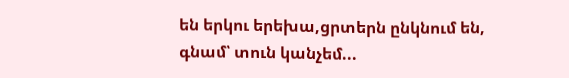են երկու երեխա,ցրտերն ընկնում են, գնամ՝ տուն կանչեմ...